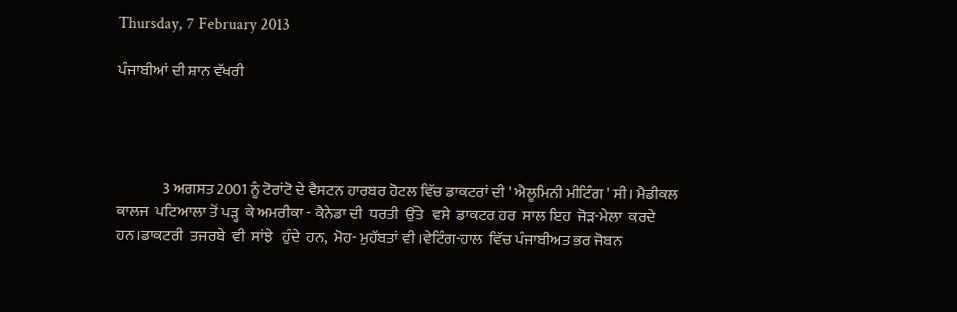Thursday, 7 February 2013

ਪੰਜਾਬੀਆਂ ਦੀ ਸ਼ਾਨ ਵੱਖਰੀ




               3 ਅਗਸਤ 2001 ਨੂੰ ਟੋਰਾਂਟੋ ਦੇ ਵੈਸਟਨ ਹਾਰਬਰ ਹੋਟਲ ਵਿੱਚ ਡਾਕਟਰਾਂ ਦੀ ' ਐਲੂਮਿਨੀ ਮੀਟਿੰਗ ' ਸੀ। ਮੈਡੀਕਲ  ਕਾਲਜ  ਪਟਿਆਲਾ ਤੋਂ ਪੜ੍ਹ  ਕੇ ਅਮਰੀਕਾ - ਕੈਨੇਡਾ ਦੀ  ਧਰਤੀ  ਉੱਤੇ   ਵਸੇ  ਡਾਕਟਰ ਹਰ  ਸਾਲ ਇਹ  ਜੋੜ-ਮੇਲਾ  ਕਰਦੇ  ਹਨ।ਡਾਕਟਰੀ  ਤਜਰਬੇ  ਵੀ  ਸਾਂਝੇ   ਹੁੰਦੇ  ਹਨ,  ਮੋਹ- ਮੁਹੱਬਤਾਂ ਵੀ ।ਵੇਟਿੰਗ-ਹਾਲ  ਵਿੱਚ ਪੰਜਾਬੀਅਤ ਭਰ ਜੋਬਨ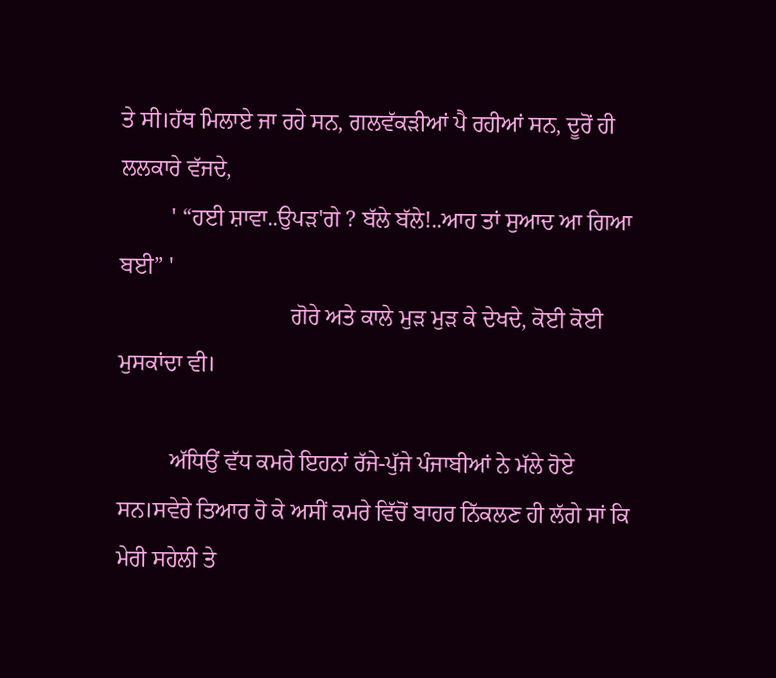ਤੇ ਸੀ।ਹੱਥ ਮਿਲਾਏ ਜਾ ਰਹੇ ਸਨ, ਗਲਵੱਕੜੀਆਂ ਪੈ ਰਹੀਆਂ ਸਨ, ਦੂਰੋਂ ਹੀ ਲਲਕਾਰੇ ਵੱਜਦੇ,
         ' “ਹਈ ਸ਼ਾਵਾ..ਉਪੜ'ਗੇ ? ਬੱਲੇ ਬੱਲੇ!..ਆਹ ਤਾਂ ਸੁਆਦ ਆ ਗਿਆ ਬਈ” '
                              ਗੋਰੇ ਅਤੇ ਕਾਲੇ ਮੁੜ ਮੁੜ ਕੇ ਦੇਖਦੇ, ਕੋਈ ਕੋਈ ਮੁਸਕਾਂਦਾ ਵੀ।

         ਅੱਧਿਉਂ ਵੱਧ ਕਮਰੇ ਇਹਨਾਂ ਰੱਜੇ-ਪੁੱਜੇ ਪੰਜਾਬੀਆਂ ਨੇ ਮੱਲੇ ਹੋਏ ਸਨ।ਸਵੇਰੇ ਤਿਆਰ ਹੋ ਕੇ ਅਸੀਂ ਕਮਰੇ ਵਿੱਚੋਂ ਬਾਹਰ ਨਿੱਕਲਣ ਹੀ ਲੱਗੇ ਸਾਂ ਕਿ  ਮੇਰੀ ਸਹੇਲੀ ਤੇ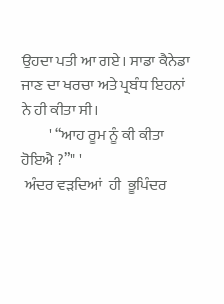ਉਹਦਾ ਪਤੀ ਆ ਗਏ। ਸਾਡਾ ਕੈਨੇਡਾ ਜਾਣ ਦਾ ਖਰਚਾ ਅਤੇ ਪ੍ਰਬੰਧ ਇਹਨਾਂ ਨੇ ਹੀ ਕੀਤਾ ਸੀ।
         ' “ਆਹ ਰੂਮ ਨੂੰ ਕੀ ਕੀਤਾ ਹੋਇਐ ?”" '
 ਅੰਦਰ ਵੜਦਿਆਂ  ਹੀ  ਭੂਪਿੰਦਰ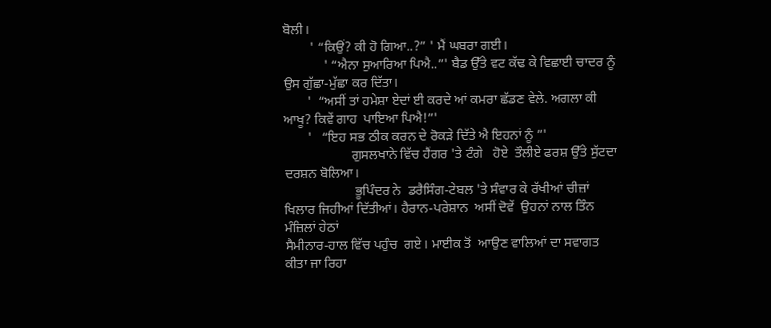ਬੋਲੀ।
        ' “ਕਿਉਂ? ਕੀ ਹੋ ਗਿਆ..?” ' ਮੈਂ ਘਬਰਾ ਗਈ।
            ' “ਐਨਾ ਸੁਆਰਿਆ ਪਿਐ..”' ਬੈਡ ਉੱਤੇ ਵਟ ਕੱਢ ਕੇ ਵਿਛਾਈ ਚਾਦਰ ਨੂੰ ਉਸ ਗੁੱਛਾ-ਮੁੱਛਾ ਕਰ ਦਿੱਤਾ।
       '  “ਅਸੀਂ ਤਾਂ ਹਮੇਸ਼ਾ ਏਦਾਂ ਈ ਕਰਦੇ ਆਂ ਕਮਰਾ ਛੱਡਣ ਵੇਲੇ. ਅਗਲਾ ਕੀ ਆਖੂ? ਕਿਵੇਂ ਗਾਹ  ਪਾਇਆ ਪਿਐ!”'
       '   “ਇਹ ਸਭ ਠੀਕ ਕਰਨ ਦੇ ਰੋਕੜੇ ਦਿੱਤੇ ਐ ਇਹਨਾਂ ਨੂੰ ”'
                    ਗੁਸਲਖਾਨੇ ਵਿੱਚ ਹੈਂਗਰ 'ਤੇ ਟੰਗੇ   ਹੋਏ  ਤੌਲੀਏ ਫਰਸ਼ ਉੱਤੇ ਸੁੱਟਦਾ ਦਰਸ਼ਨ ਬੋਲਿਆ।
                     ਭੂਪਿੰਦਰ ਨੇ  ਡਰੈਸਿੰਗ-ਟੇਬਲ 'ਤੇ ਸੰਵਾਰ ਕੇ ਰੱਖੀਆਂ ਚੀਜ਼ਾਂ ਖਿਲਾਰ ਜਿਹੀਆਂ ਦਿੱਤੀਆਂ। ਹੈਰਾਨ-ਪਰੇਸ਼ਾਨ  ਅਸੀਂ ਦੋਵੇਂ  ਉਹਨਾਂ ਨਾਲ ਤਿੰਨ  ਮੰਜ਼ਿਲਾਂ ਹੇਠਾਂ
ਸੈਮੀਨਾਰ-ਹਾਲ ਵਿੱਚ ਪਹੁੰਚ  ਗਏ। ਮਾਈਕ ਤੋਂ  ਆਉਣ ਵਾਲਿਆਂ ਦਾ ਸਵਾਗਤ ਕੀਤਾ ਜਾ ਰਿਹਾ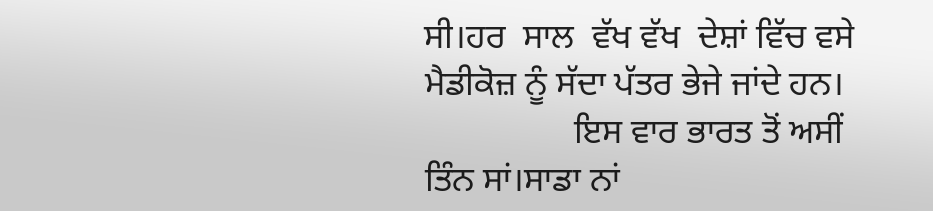ਸੀ।ਹਰ  ਸਾਲ  ਵੱਖ ਵੱਖ  ਦੇਸ਼ਾਂ ਵਿੱਚ ਵਸੇ  ਮੈਡੀਕੋਜ਼ ਨੂੰ ਸੱਦਾ ਪੱਤਰ ਭੇਜੇ ਜਾਂਦੇ ਹਨ।
                 ਇਸ ਵਾਰ ਭਾਰਤ ਤੋਂ ਅਸੀਂ ਤਿੰਨ ਸਾਂ।ਸਾਡਾ ਨਾਂ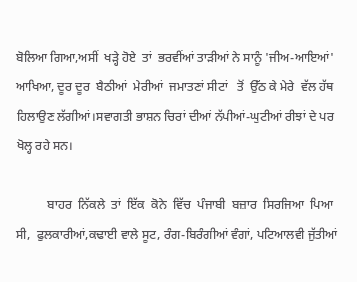ਬੋਲਿਆ ਗਿਆ,ਅਸੀਂ  ਖੜ੍ਹੇ ਹੋਏ  ਤਾਂ  ਭਰਵੀਂਆਂ ਤਾੜੀਆਂ ਨੇ ਸਾਨੂੰ 'ਜੀਅ-ਆਇਆਂ' ਆਖਿਆ, ਦੂਰ ਦੂਰ  ਬੈਠੀਆਂ  ਮੇਰੀਆਂ  ਜਮਾਤਣਾਂ ਸੀਟਾਂ   ਤੋਂ  ਉੱਠ ਕੇ ਮੇਰੇ  ਵੱਲ ਹੱਥ ਹਿਲਾਉਣ ਲੱਗੀਆਂ।ਸਵਾਗਤੀ ਭਾਸ਼ਨ ਚਿਰਾਂ ਦੀਆਂ ਨੱਪੀਆਂ-ਘੁਟੀਆਂ ਰੀਝਾਂ ਦੇ ਪਰ ਖੋਲ੍ਹ ਰਹੇ ਸਨ।

          ਬਾਹਰ  ਨਿੱਕਲੇ  ਤਾਂ  ਇੱਕ  ਕੋਨੇ  ਵਿੱਚ  ਪੰਜਾਬੀ  ਬਜ਼ਾਰ  ਸਿਰਜਿਆ  ਪਿਆ ਸੀ,  ਫੁਲਕਾਰੀਆਂ,ਕਢਾਈ ਵਾਲੇ ਸੂਟ, ਰੰਗ-ਬਿਰੰਗੀਆਂ ਵੰਗਾਂ, ਪਟਿਆਲਵੀ ਜੁੱਤੀਆਂ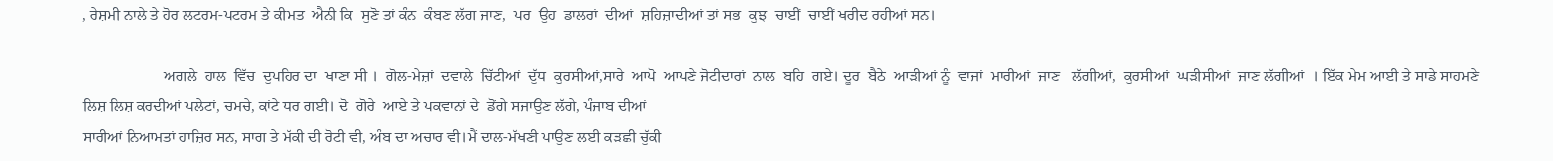, ਰੇਸ਼ਮੀ ਨਾਲੇ ਤੇ ਹੋਰ ਲਟਰਮ-ਪਟਰਮ ਤੇ ਕੀਮਤ  ਐਨੀ ਕਿ  ਸੁਣੋ ਤਾਂ ਕੰਨ  ਕੰਬਣ ਲੱਗ ਜਾਣ,  ਪਰ  ਉਹ  ਡਾਲਰਾਂ  ਦੀਆਂ  ਸ਼ਹਿਜ਼ਾਦੀਆਂ ਤਾਂ ਸਭ  ਕੁਝ  ਚਾਈਂ  ਚਾਈਂ ਖਰੀਦ ਰਹੀਆਂ ਸਨ।

                     ਅਗਲੇ  ਹਾਲ  ਵਿੱਚ  ਦੁਪਹਿਰ ਦਾ  ਖਾਣਾ ਸੀ ।  ਗੋਲ-ਮੇਜ਼ਾਂ  ਦਵਾਲੇ  ਚਿੱਟੀਆਂ  ਦੁੱਧ  ਕੁਰਸੀਆਂ,ਸਾਰੇ  ਆਪੋ  ਆਪਣੇ ਜੋਟੀਦਾਰਾਂ  ਨਾਲ  ਬਹਿ  ਗਏ। ਦੂਰ  ਬੈਠੇ  ਆੜੀਆਂ ਨੂੰ  ਵਾਜਾਂ  ਮਾਰੀਆਂ  ਜਾਣ   ਲੱਗੀਆਂ,  ਕੁਰਸੀਆਂ  ਘੜੀਸੀਆਂ  ਜਾਣ ਲੱਗੀਆਂ  । ਇੱਕ ਮੇਮ ਆਈ ਤੇ ਸਾਡੇ ਸਾਹਮਣੇ ਲਿਸ਼ ਲਿਸ਼ ਕਰਦੀਆਂ ਪਲੇਟਾਂ, ਚਮਚੇ, ਕਾਂਟੇ ਧਰ ਗਈ। ਦੋ  ਗੋਰੇ  ਆਏ ਤੇ ਪਕਵਾਨਾਂ ਦੇ  ਡੋਂਗੇ ਸਜਾਉਣ ਲੱਗੇ, ਪੰਜਾਬ ਦੀਆਂ
ਸਾਰੀਆਂ ਨਿਆਮਤਾਂ ਹਾਜ਼ਿਰ ਸਨ, ਸਾਗ ਤੇ ਮੱਕੀ ਦੀ ਰੋਟੀ ਵੀ, ਅੰਬ ਦਾ ਅਚਾਰ ਵੀ।ਮੈਂ ਦਾਲ-ਮੱਖਣੀ ਪਾਉਣ ਲਈ ਕੜਛੀ ਚੁੱਕੀ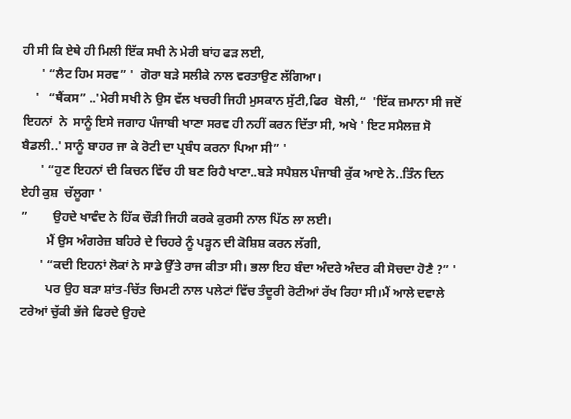ਹੀ ਸੀ ਕਿ ਏਥੇ ਹੀ ਮਿਲੀ ਇੱਕ ਸਖੀ ਨੇ ਮੇਰੀ ਬਾਂਹ ਫੜ ਲਈ,
      ' “ਲੈਟ ਹਿਮ ਸਰਵ” '  ਗੋਰਾ ਬੜੇ ਸਲੀਕੇ ਨਾਲ ਵਰਤਾਉਣ ਲੱਗਿਆ।
    '   “ਥੈਂਕਸ” ..'ਮੇਰੀ ਸਖੀ ਨੇ ਉਸ ਵੱਲ ਖਚਰੀ ਜਿਹੀ ਮੁਸਕਾਨ ਸੁੱਟੀ,ਫਿਰ  ਬੋਲੀ,“  'ਇੱਕ ਜ਼ਮਾਨਾ ਸੀ ਜਦੋਂ  ਇਹਨਾਂ  ਨੇ  ਸਾਨੂੰ ਇਸੇ ਜਗਾਹ ਪੰਜਾਬੀ ਖਾਣਾ ਸਰਵ ਹੀ ਨਹੀਂ ਕਰਨ ਦਿੱਤਾ ਸੀ, ਅਖੇ ' ਇਟ ਸਮੈਲਜ਼ ਸੋ ਬੈਡਲੀ..' ਸਾਨੂੰ ਬਾਹਰ ਜਾ ਕੇ ਰੋਟੀ ਦਾ ਪ੍ਰਬੰਧ ਕਰਨਾ ਪਿਆ ਸੀ” '
      ' “ਹੁਣ ਇਹਨਾਂ ਦੀ ਕਿਚਨ ਵਿੱਚ ਹੀ ਬਣ ਰਿਹੈ ਖਾਣਾ..ਬੜੇ ਸਪੈਸ਼ਲ ਪੰਜਾਬੀ ਕੁੱਕ ਆਏ ਨੇ..ਤਿੰਨ ਦਿਨ ਏਹੀ ਕੁਸ਼  ਚੱਲੂਗਾ '
”        ਉਹਦੇ ਖਾਵੰਦ ਨੇ ਹਿੱਕ ਚੌੜੀ ਜਿਹੀ ਕਰਕੇ ਕੁਰਸੀ ਨਾਲ ਪਿੱਠ ਲਾ ਲਈ।
        ਮੈਂ ਉਸ ਅੰਗਰੇਜ਼ ਬਹਿਰੇ ਦੇ ਚਿਹਰੇ ਨੂੰ ਪੜ੍ਹਨ ਦੀ ਕੋਸ਼ਿਸ਼ ਕਰਨ ਲੱਗੀ,
      ' “ਕਦੀ ਇਹਨਾਂ ਲੋਕਾਂ ਨੇ ਸਾਡੇ ਉੱਤੇ ਰਾਜ ਕੀਤਾ ਸੀ। ਭਲਾ ਇਹ ਬੰਦਾ ਅੰਦਰੇ ਅੰਦਰ ਕੀ ਸੋਚਦਾ ਹੋਣੈ ?” '
        ਪਰ ਉਹ ਬੜਾ ਸ਼ਾਂਤ-ਚਿੱਤ ਚਿਮਟੀ ਨਾਲ ਪਲੇਟਾਂ ਵਿੱਚ ਤੰਦੂਰੀ ਰੋਟੀਆਂ ਰੱਖ ਰਿਹਾ ਸੀ।ਮੈਂ ਆਲੇ ਦਵਾਲੇ ਟਰੇਆਂ ਚੁੱਕੀ ਭੱਜੇ ਫਿਰਦੇ ਉਹਦੇ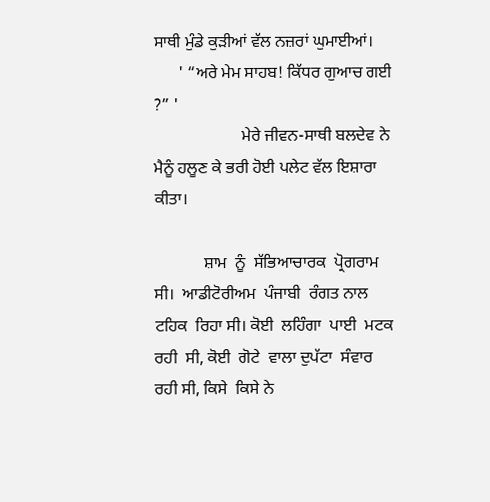ਸਾਥੀ ਮੁੰਡੇ ਕੁੜੀਆਂ ਵੱਲ ਨਜ਼ਰਾਂ ਘੁਮਾਈਆਂ।
      ' “ਅਰੇ ਮੇਮ ਸਾਹਬ! ਕਿੱਧਰ ਗੁਆਚ ਗਈ ?” '
                     ਮੇਰੇ ਜੀਵਨ-ਸਾਥੀ ਬਲਦੇਵ ਨੇ ਮੈਨੂੰ ਹਲੂਣ ਕੇ ਭਰੀ ਹੋਈ ਪਲੇਟ ਵੱਲ ਇਸ਼ਾਰਾ ਕੀਤਾ।

            ਸ਼ਾਮ  ਨੂੰ  ਸੱਭਿਆਚਾਰਕ  ਪ੍ਰੋਗਰਾਮ  ਸੀ।  ਆਡੀਟੋਰੀਅਮ  ਪੰਜਾਬੀ  ਰੰਗਤ ਨਾਲ  ਟਹਿਕ  ਰਿਹਾ ਸੀ। ਕੋਈ  ਲਹਿੰਗਾ  ਪਾਈ  ਮਟਕ  ਰਹੀ  ਸੀ, ਕੋਈ  ਗੋਟੇ  ਵਾਲਾ ਦੁਪੱਟਾ  ਸੰਵਾਰ  ਰਹੀ ਸੀ, ਕਿਸੇ  ਕਿਸੇ ਨੇ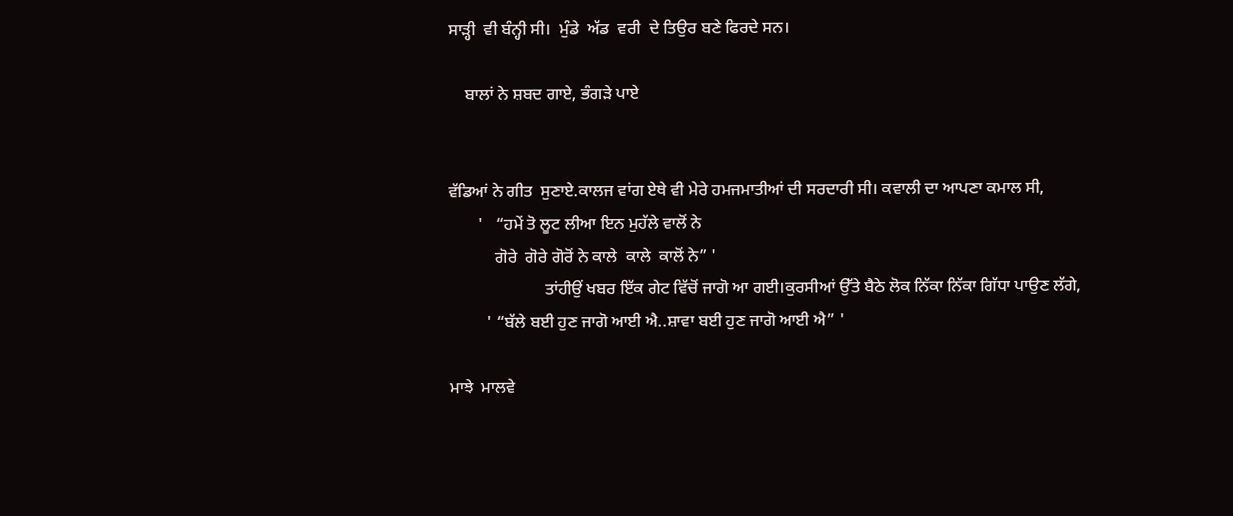ਸਾੜ੍ਹੀ  ਵੀ ਬੰਨ੍ਹੀ ਸੀ।  ਮੁੰਡੇ  ਅੱਡ  ਵਰੀ  ਦੇ ਤਿਉਰ ਬਣੇ ਫਿਰਦੇ ਸਨ।

    ਬਾਲਾਂ ਨੇ ਸ਼ਬਦ ਗਾਏ, ਭੰਗੜੇ ਪਾਏ


ਵੱਡਿਆਂ ਨੇ ਗੀਤ  ਸੁਣਾਏ.ਕਾਲਜ ਵਾਂਗ ਏਥੇ ਵੀ ਮੇਰੇ ਹਮਜਮਾਤੀਆਂ ਦੀ ਸਰਦਾਰੀ ਸੀ। ਕਵਾਲੀ ਦਾ ਆਪਣਾ ਕਮਾਲ ਸੀ,
       '   “ਹਮੇਂ ਤੋ ਲੂਟ ਲੀਆ ਇਨ ਮੁਹੱਲੇ ਵਾਲੋਂ ਨੇ
           ਗੋਰੇ  ਗੋਰੇ ਗੋਰੋਂ ਨੇ ਕਾਲੇ  ਕਾਲੇ  ਕਾਲੋਂ ਨੇ” '
                       ਤਾਂਹੀਉਂ ਖਬਰ ਇੱਕ ਗੇਟ ਵਿੱਚੋਂ ਜਾਗੋ ਆ ਗਈ।ਕੁਰਸੀਆਂ ਉੱਤੇ ਬੈਠੇ ਲੋਕ ਨਿੱਕਾ ਨਿੱਕਾ ਗਿੱਧਾ ਪਾਉਣ ਲੱਗੇ,
         ' “ਬੱਲੇ ਬਈ ਹੁਣ ਜਾਗੋ ਆਈ ਐ..ਸ਼ਾਵਾ ਬਈ ਹੁਣ ਜਾਗੋ ਆਈ ਐ” '

ਮਾਝੇ  ਮਾਲਵੇ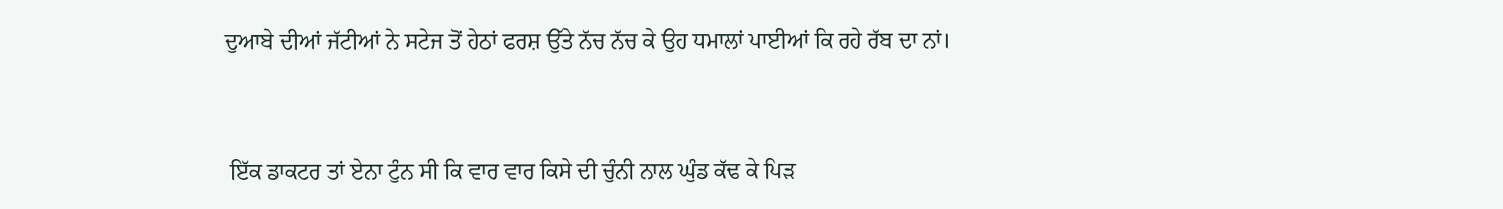ਦੁਆਬੇ ਦੀਆਂ ਜੱਟੀਆਂ ਨੇ ਸਟੇਜ ਤੋਂ ਹੇਠਾਂ ਫਰਸ਼ ਉੱਤੇ ਨੱਚ ਨੱਚ ਕੇ ਉਹ ਧਮਾਲਾਂ ਪਾਈਆਂ ਕਿ ਰਹੇ ਰੱਬ ਦਾ ਨਾਂ।



 ਇੱਕ ਡਾਕਟਰ ਤਾਂ ਏਨਾ ਟੁੰਨ ਸੀ ਕਿ ਵਾਰ ਵਾਰ ਕਿਸੇ ਦੀ ਚੁੰਨੀ ਨਾਲ ਘੁੰਡ ਕੱਢ ਕੇ ਪਿੜ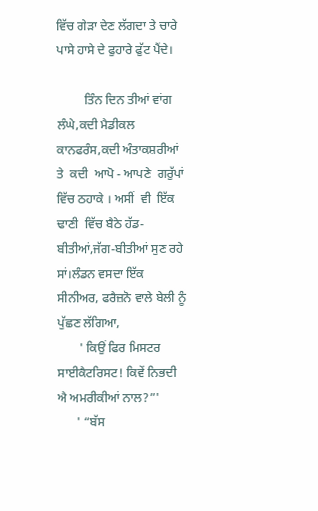ਵਿੱਚ ਗੇੜਾ ਦੇਣ ਲੱਗਦਾ ਤੇ ਚਾਰੇ ਪਾਸੇ ਹਾਸੇ ਦੇ ਫੁਹਾਰੇ ਫੁੱਟ ਪੈਂਦੇ।

         ਤਿੰਨ ਦਿਨ ਤੀਆਂ ਵਾਂਗ ਲੰਘੇ,ਕਦੀ ਮੈਡੀਕਲ ਕਾਨਫਰੰਸ,ਕਦੀ ਅੰਤਾਕਸ਼ਰੀਆਂ ਤੇ  ਕਦੀ  ਆਪੋ - ਆਪਣੇ  ਗਰੁੱਪਾਂ ਵਿੱਚ ਠਹਾਕੇ । ਅਸੀਂ  ਵੀ  ਇੱਕ  ਢਾਣੀ  ਵਿੱਚ ਬੈਠੇ ਹੱਡ-ਬੀਤੀਆਂ,ਜੱਗ-ਬੀਤੀਆਂ ਸੁਣ ਰਹੇ ਸਾਂ।ਲੰਡਨ ਵਸਦਾ ਇੱਕ ਸੀਨੀਅਰ, ਫਰੈਜ਼ਨੋ ਵਾਲੇ ਬੇਲੀ ਨੂੰ ਪੁੱਛਣ ਲੱਗਿਆ,
       ' ਕਿਉਂ ਫਿਰ ਮਿਸਟਰ ਸਾਈਕੈਟਰਿਸਟ! ਕਿਵੇਂ ਨਿਭਦੀ ਐ ਅਮਰੀਕੀਆਂ ਨਾਲ?”'
      ' “ਬੱਸ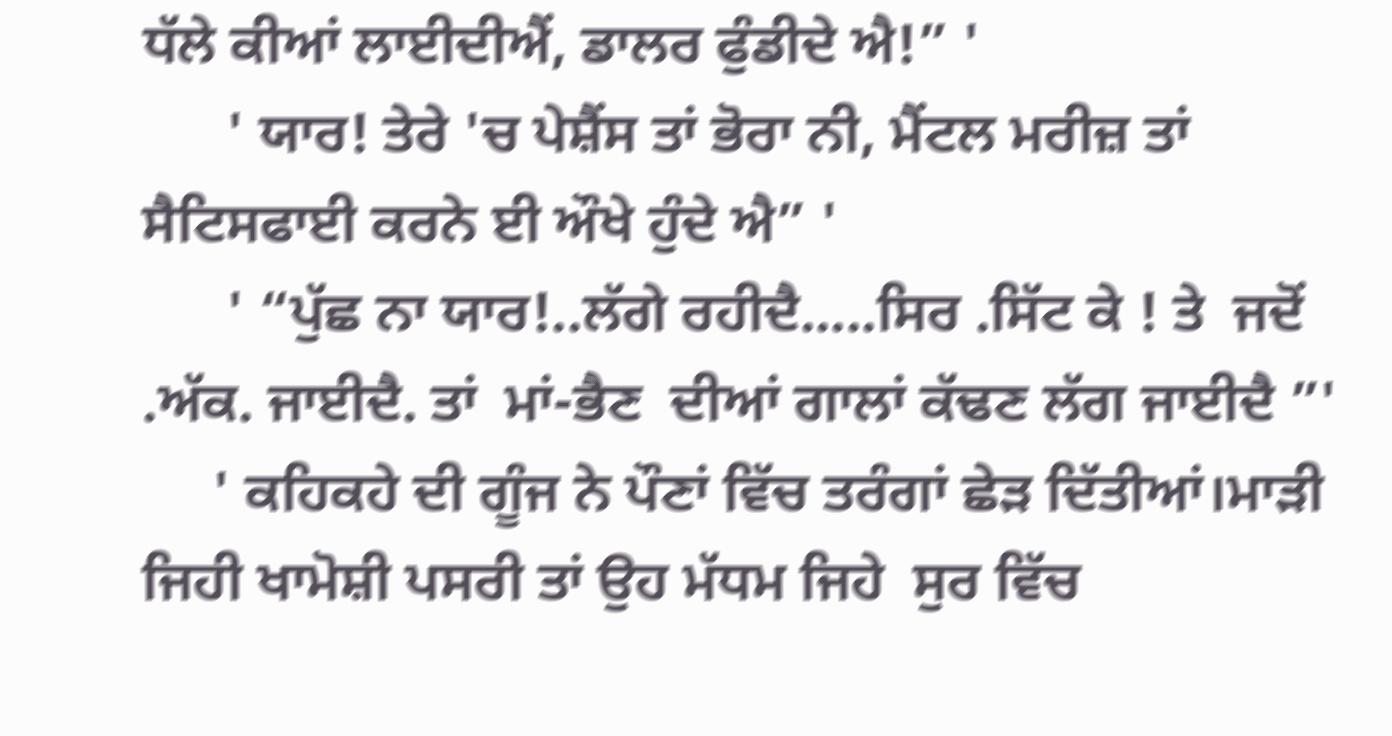ਧੱਲੇ ਕੀਆਂ ਲਾਈਦੀਐਂ, ਡਾਲਰ ਫੁੰਡੀਦੇ ਐ!” '
      ' ਯਾਰ! ਤੇਰੇ 'ਚ ਪੇਸ਼ੈਂਸ ਤਾਂ ਭੋਰਾ ਨੀ, ਮੈਂਟਲ ਮਰੀਜ਼ ਤਾਂ ਸੈਟਿਸਫਾਈ ਕਰਨੇ ਈ ਔਖੇ ਹੁੰਦੇ ਐ” '
      ' “ਪੁੱਛ ਨਾ ਯਾਰ!..ਲੱਗੇ ਰਹੀਦੈ.....ਸਿਰ .ਸਿੱਟ ਕੇ ! ਤੇ  ਜਦੋਂ .ਅੱਕ. ਜਾਈਦੈ. ਤਾਂ  ਮਾਂ-ਭੈਣ  ਦੀਆਂ ਗਾਲਾਂ ਕੱਢਣ ਲੱਗ ਜਾਈਦੈ ”'
     ' ਕਹਿਕਹੇ ਦੀ ਗੂੰਜ ਨੇ ਪੌਣਾਂ ਵਿੱਚ ਤਰੰਗਾਂ ਛੇੜ ਦਿੱਤੀਆਂ।ਮਾੜੀ ਜਿਹੀ ਖਾਮੋਸ਼ੀ ਪਸਰੀ ਤਾਂ ਉਹ ਮੱਧਮ ਜਿਹੇ  ਸੁਰ ਵਿੱਚ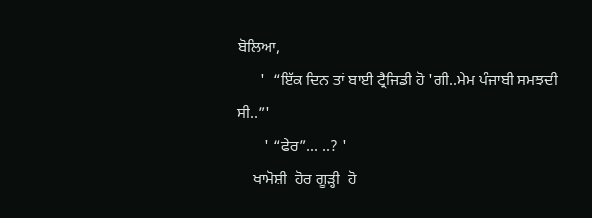ਬੋਲਿਆ,
      '  “ਇੱਕ ਦਿਨ ਤਾਂ ਬਾਈ ਟ੍ਰੈਜਿਡੀ ਹੋ 'ਗੀ..ਮੇਮ ਪੰਜਾਬੀ ਸਮਝਦੀ ਸੀ..”'
       ' “ਫੇਰ”... ..? '
    ਖਾਮੋਸ਼ੀ  ਹੋਰ ਗੂੜ੍ਹੀ  ਹੋ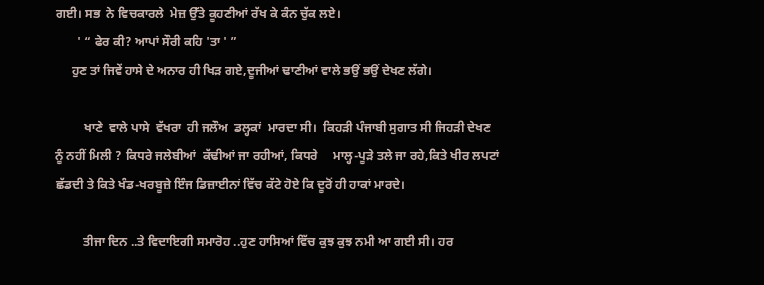ਗਈ। ਸਭ  ਨੇ ਵਿਚਕਾਰਲੇ  ਮੇਜ਼ ਉੱਤੇ ਕੂਹਣੀਆਂ ਰੱਖ ਕੇ ਕੰਨ ਚੁੱਕ ਲਏ।
       ' “ ਫੇਰ ਕੀ? ਆਪਾਂ ਸੌਰੀ ਕਹਿ 'ਤਾ ' ”
     ਹੁਣ ਤਾਂ ਜਿਵੇਂ ਹਾਸੇ ਦੇ ਅਨਾਰ ਹੀ ਖਿੜ ਗਏ,ਦੂਜੀਆਂ ਢਾਣੀਆਂ ਵਾਲੇ ਭਉਂ ਭਉਂ ਦੇਖਣ ਲੱਗੇ।

         ਖਾਣੇ  ਵਾਲੇ ਪਾਸੇ  ਵੱਖਰਾ  ਹੀ ਜਲੌਅ  ਡਲ੍ਹਕਾਂ  ਮਾਰਦਾ ਸੀ।  ਕਿਹੜੀ ਪੰਜਾਬੀ ਸੁਗਾਤ ਸੀ ਜਿਹੜੀ ਦੇਖਣ ਨੂੰ ਨਹੀਂ ਮਿਲੀ ? ਕਿਧਰੇ ਜਲੇਬੀਆਂ  ਕੱਢੀਆਂ ਜਾ ਰਹੀਆਂ, ਕਿਧਰੇ     ਮਾਲ੍ਹ-ਪੂੜੇ ਤਲੇ ਜਾ ਰਹੇ,ਕਿਤੇ ਖੀਰ ਲਪਟਾਂ ਛੱਡਦੀ ਤੇ ਕਿਤੇ ਖੰਡ-ਖਰਬੂਜ਼ੇ ਇੰਜ ਡਿਜ਼ਾਈਨਾਂ ਵਿੱਚ ਕੱਟੇ ਹੋਏ ਕਿ ਦੂਰੋਂ ਹੀ ਹਾਕਾਂ ਮਾਰਦੇ।

         ਤੀਜਾ ਦਿਨ ..ਤੇ ਵਿਦਾਇਗੀ ਸਮਾਰੋਹ ..ਹੁਣ ਹਾਸਿਆਂ ਵਿੱਚ ਕੁਝ ਕੁਝ ਨਮੀ ਆ ਗਈ ਸੀ। ਹਰ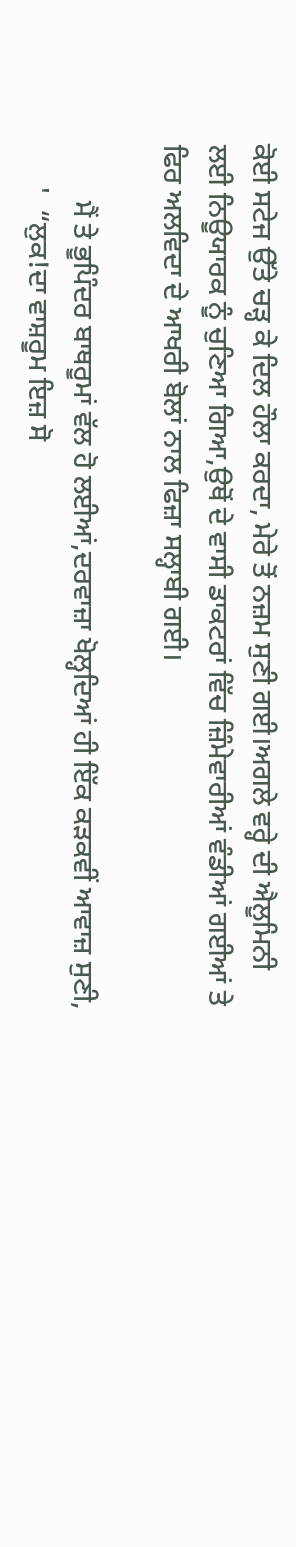ਕੋਈ ਸਟੇਜ ਉੱਤੇ ਚੜ੍ਹ ਕੇ ਦਿਲ ਹੌਲਾ ਕਰਦਾ, ਮੇਰੇ ਤੋਂ ਨਜ਼ਮ ਸੁਣੀ ਗਈ।ਅਗਲੇ ਵਰ੍ਹੇ ਦੀ ਐਲੂਮਿਨੀ ਲਈ ਨਿਊਯਾਰਕ ਨੂੰ ਚੁਣਿਆ ਗਿਆ,ਉਥੋਂ ਦੇ ਵਾਸੀ ਡਾਕਟਰਾਂ ਵਿੱਚ ਜ਼ਿੰਮੇਵਾਰੀਆਂ ਵੰਡੀਆਂ ਗਈਆਂ ਤੇ ਫਿਰ ਅਲਵਿਦਾ ਦੇ ਆਖਰੀ ਬੋਲਾਂ ਨਾਲ ਫਿਜ਼ਾ ਸਲ੍ਹਾਬੀ ਗਈ।

        ਮੈਂ ਤੇ ਭੂਪਿੰਦਰ ਬਾਥਰੂਮਾਂ ਵੱਲ ਹੋ ਲਈਆਂ,ਦਰਵਾਜ਼ਾ ਖੋਲ੍ਹਦਿਆਂ ਹੀ ਇੱਕ ਕੜਕਵੀਂ ਆਵਾਜ਼ ਸੁਣੀ,
      '  “ਲੁਕ!ਦਾ ਵਾਸ਼ਰੂਮ ਇਜ਼ ਸੋ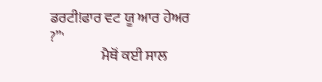ਡਰਟੀ!ਫਾਰ ਵਟ ਯੂ ਆਰ ਹੇਅਰ ?”'
                  ਮੈਥੋਂ ਕਈ ਸਾਲ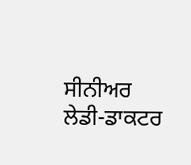ਸੀਨੀਅਰ ਲੇਡੀ-ਡਾਕਟਰ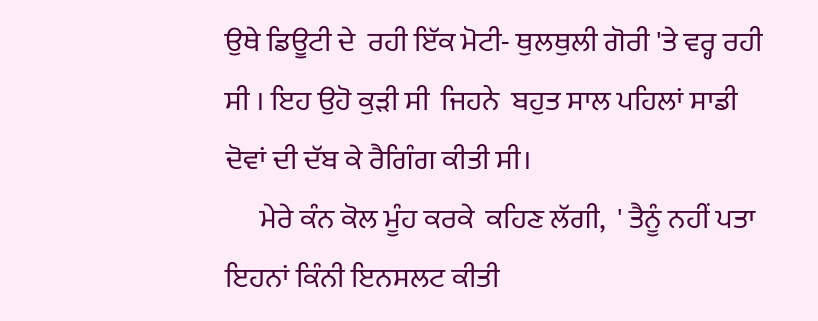ਉਥੇ ਡਿਊਟੀ ਦੇ  ਰਹੀ ਇੱਕ ਮੋਟੀ- ਥੁਲਥੁਲੀ ਗੋਰੀ 'ਤੇ ਵਰ੍ਹ ਰਹੀ  ਸੀ । ਇਹ ਉਹੋ ਕੁੜੀ ਸੀ  ਜਿਹਨੇ  ਬਹੁਤ ਸਾਲ ਪਹਿਲਾਂ ਸਾਡੀ ਦੋਵਾਂ ਦੀ ਦੱਬ ਕੇ ਰੈਗਿੰਗ ਕੀਤੀ ਸੀ।
      ਮੇਰੇ ਕੰਨ ਕੋਲ ਮੂੰਹ ਕਰਕੇ  ਕਹਿਣ ਲੱਗੀ,  ' ਤੈਨੂੰ ਨਹੀਂ ਪਤਾ ਇਹਨਾਂ ਕਿੰਨੀ ਇਨਸਲਟ ਕੀਤੀ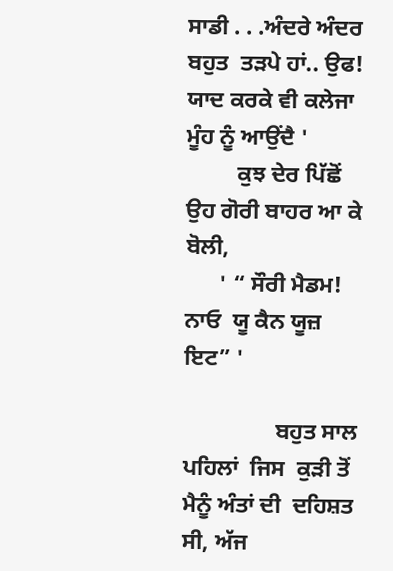ਸਾਡੀ . . .ਅੰਦਰੇ ਅੰਦਰ ਬਹੁਤ  ਤੜਪੇ ਹਾਂ.. ਉਫ! ਯਾਦ ਕਰਕੇ ਵੀ ਕਲੇਜਾ ਮੂੰਹ ਨੂੰ ਆਉਂਦੈ '
         ਕੁਝ ਦੇਰ ਪਿੱਛੋਂ ਉਹ ਗੋਰੀ ਬਾਹਰ ਆ ਕੇ ਬੋਲੀ,
      ' “ ਸੌਰੀ ਮੈਡਮ! ਨਾਓ  ਯੂ ਕੈਨ ਯੂਜ਼ ਇਟ” '

                ਬਹੁਤ ਸਾਲ ਪਹਿਲਾਂ  ਜਿਸ  ਕੁੜੀ ਤੋਂ ਮੈਨੂੰ ਅੰਤਾਂ ਦੀ  ਦਹਿਸ਼ਤ ਸੀ, ਅੱਜ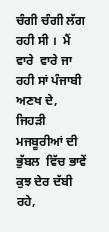ਚੰਗੀ ਚੰਗੀ ਲੱਗ ਰਹੀ ਸੀ ।  ਮੈਂ ਵਾਰੇ  ਵਾਰੇ ਜਾ ਰਹੀ ਸਾਂ ਪੰਜਾਬੀ ਅਣਖ ਦੇ, ਜਿਹੜੀ ਮਜਬੂਰੀਆਂ ਦੀ ਭੁੱਬਲ  ਵਿੱਚ ਭਾਵੇਂ ਕੁਝ ਦੇਰ ਦੱਬੀ ਰਹੇ,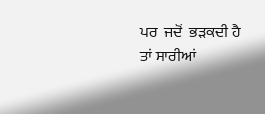ਪਰ  ਜਦੋਂ  ਭੜਕਦੀ ਹੈ ਤਾਂ ਸਾਰੀਆਂ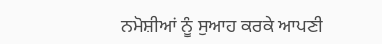ਨਮੋਸ਼ੀਆਂ ਨੂੰ ਸੁਆਹ ਕਰਕੇ ਆਪਣੀ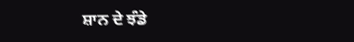ਸ਼ਾਨ ਦੇ ਝੰਡੇ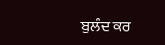ਬੁਲੰਦ ਕਰ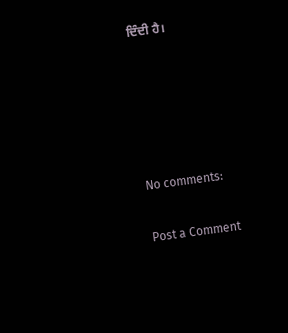ਦਿੰਦੀ ਹੈ।





No comments:

Post a Comment